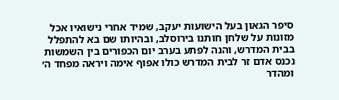סיפר הגאון בעל הישועות יעקב, שמיד אחרי נישואיו אכל מזונות על שלחן חותנו בירוסלב, ובהיותו שם בא להתפלל בבית המדרש, והנה לפתע בערב יום הכפורים בין השמשות נכנס אדם זר לבית המדרש כולו אפוף אימה ויראה מפחד ה׳ ומהדר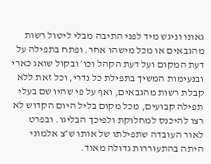גאונו וניגש מיד לפני התיבה מבלי ליטול רשות מהגבאים או מכל מישהו אחר. ופתח בתפילה על דעת המקום ועל דעת הקהל וכו׳ ובקול שואג כארי ובנעימות המשיך בתפילת כל נדרי, וכל זאת ללא קבלת רשות מהגבאים, ואף על פי שהיו שם בעלי תפילה קבועים, מכל מקום בליל היום הקדוש לא רצו להיכנס למחלוקת ולפיכך הבליגו. ובפרט לאור העובדה שתפילתו של אותו ש״צ אלמוני היתה בהתעוררות גדולה מאוד.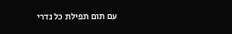עם תום תפילת כל נדרי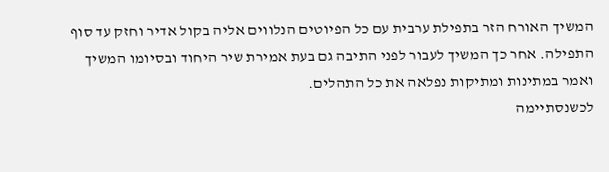המשיך האורח הזר בתפילת ערבית עם כל הפיוטים הנלווים אליה בקול אדיר וחזק עד סוף התפילה. אחר כך המשיך לעבור לפני התיבה גם בעת אמירת שיר היחוד ובסיומו המשיך ואמר במתינות ומתיקות נפלאה את כל התהלים.
לכשנסתיימה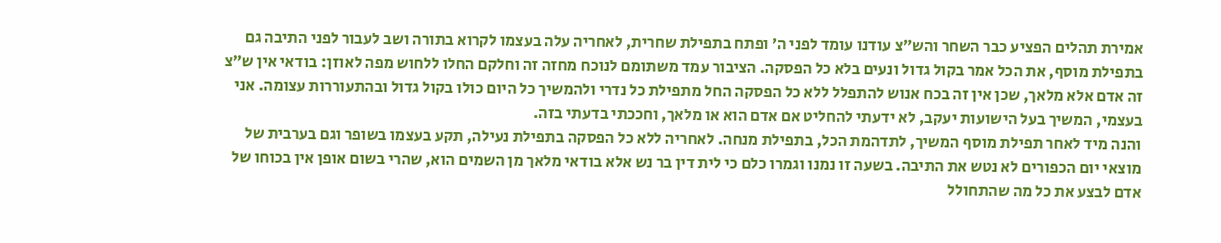אמירת תהלים הפציע כבר השחר והש״צ עודנו עומד לפני ה׳ ופתח בתפילת שחרית, לאחריה עלה בעצמו לקרוא בתורה ושב לעבור לפני התיבה גם בתפילת מוסף, את הכל אמר בקול גדול ונעים בלא כל הפסקה. הציבור עמד משתומם לנוכח מחזה זה וחלקם החלו ללחוש מפה לאוזן: בודאי אין ש״צ זה אדם אלא מלאך, שכן אין זה בכח אנוש להתפלל ללא כל הפסקה החל מתפילת כל נדרי ולהמשיך כל היום כולו בקול גדול ובהתעוררות עצומה. אני בעצמי, המשיך בעל הישועות יעקב, לא ידעתי להחליט אם אדם הוא או מלאך, וחככתי בדעתי בזה.
והנה מיד לאחר תפילת מוסף המשיך, לתדהמת הכל, בתפילת מנחה. לאחריה ללא כל הפסקה בתפילת נעילה, תקע בעצמו בשופר וגם בערבית של מוצאי יום הכפורים לא נטש את התיבה. בשעה זו נמנו וגמרו כלם כי לית דין בר נש אלא בודאי מלאך מן השמים הוא, שהרי בשום אופן אין בכוחו של אדם לבצע את כל מה שהתחולל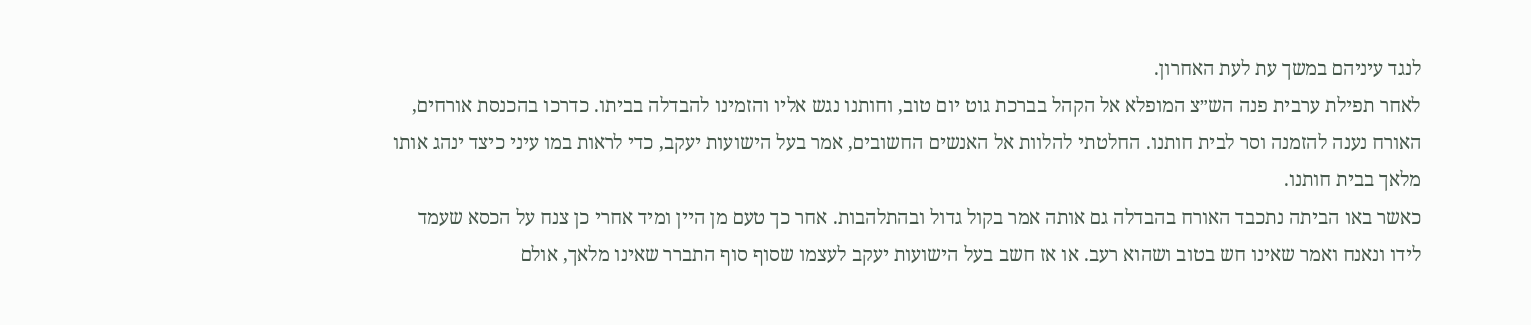לנגד עיניהם במשך עת לעת האחרון.
לאחר תפילת ערבית פנה הש״צ המופלא אל הקהל בברכת גוט יום טוב, וחותנו נגש אליו והזמינו להבדלה בביתו. כדרכו בהכנסת אורחים, האורח נענה להזמנה וסר לבית חותנו. החלטתי להלוות אל האנשים החשובים, אמר בעל הישועות יעקב, כדי לראות במו עיני כיצד ינהג אותו מלאך בבית חותנו.
כאשר באו הביתה נתכבד האורח בהבדלה גם אותה אמר בקול גדול ובהתלהבות. אחר כך טעם מן היין ומיד אחרי כן צנח על הכסא שעמד לידו ונאנח ואמר שאינו חש בטוב ושהוא רעב. או אז חשב בעל הישועות יעקב לעצמו שסוף סוף התברר שאינו מלאך, אולם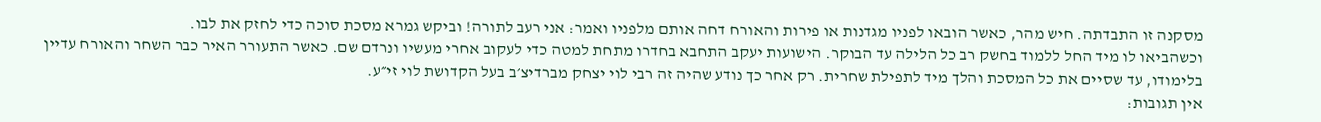מסקנה זו התבדתה. חיש מהר, כאשר הובאו לפניו מגדנות או פירות והאורח דחה אותם מלפניו ואמר: אני רעב לתורה! וביקש גמרא מסכת סוכה כדי לחזק את לבו.
וכשהביאו לו מיד החל ללמוד בחשק רב כל הלילה עד הבוקר. הישועות יעקב התחבא בחדרו מתחת למטה כדי לעקוב אחרי מעשיו ונרדם שם. כאשר התעורר האיר כבר השחר והאורח עדיין בלימודו, עד שסיים את כל המסכת והלך מיד לתפילת שחרית. רק אחר כך נודע שהיה זה רבי לוי יצחק מברדיצ׳ב בעל הקדושת לוי זי״ע.
אין תגובות: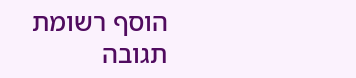הוסף רשומת תגובה